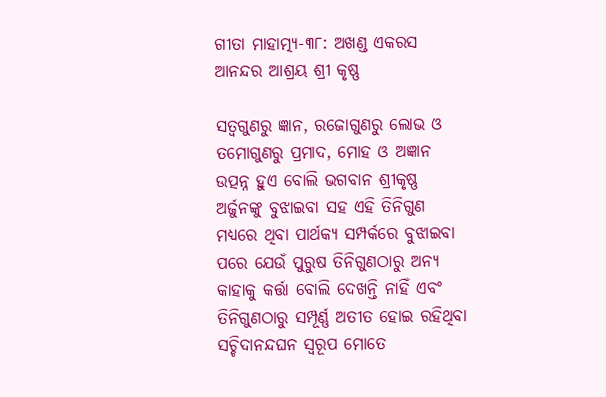ଗୀତା ମାହାତ୍ମ୍ୟ-୩୮: ଅଖଣ୍ଡ ଏକରସ ଆନନ୍ଦର ଆଶ୍ରୟ ଶ୍ରୀ କୃଷ୍ଣ

ସତ୍ୱଗୁଣରୁ ଜ୍ଞାନ, ରଜୋଗୁଣରୁ ଲୋଭ ଓ ତମୋଗୁଣରୁ ପ୍ରମାଦ, ମୋହ ଓ ଅଜ୍ଞାନ ଉତ୍ପନ୍ନ ହୁଏ ବୋଲି ଭଗବାନ ଶ୍ରୀକୃଷ୍ଣ ଅର୍ଜୁନଙ୍କୁ ବୁଝାଇବା ସହ ଏହି ତିନିଗୁଣ ମଧ୍ୟରେ ଥିବା ପାର୍ଥକ୍ୟ ସମ୍ପର୍କରେ ବୁଝାଇବା ପରେ ଯେଉଁ ପୁରୁଷ ତିନିଗୁଣଠାରୁ ଅନ୍ୟ କାହାକୁ କର୍ତ୍ତା ବୋଲି ଦେଖନ୍ତି ନାହିଁ ଏବଂ ତିନିଗୁଣଠାରୁ ସମ୍ପୂର୍ଣ୍ଣ ଅତୀତ ହୋଇ ରହିଥିବା ସଚ୍ଚିଦାନନ୍ଦଘନ ସ୍ୱରୂପ ମୋତେ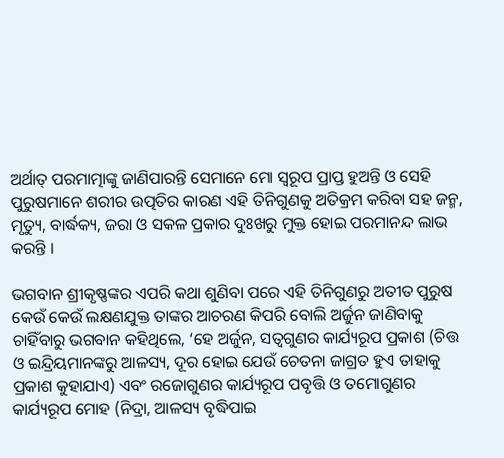ଅର୍ଥାତ୍ ପରମାତ୍ମାଙ୍କୁ ଜାଣିପାରନ୍ତି ସେମାନେ ମୋ ସ୍ୱରୂପ ପ୍ରାପ୍ତ ହୁଅନ୍ତି ଓ ସେହି ପୁରୁଷମାନେ ଶରୀର ଉତ୍ପତିର କାରଣ ଏହି ତିନିଗୁଣକୁ ଅତିକ୍ରମ କରିବା ସହ ଜନ୍ମ, ମୃତ୍ୟୁ, ବାର୍ଦ୍ଧକ୍ୟ, ଜରା ଓ ସକଳ ପ୍ରକାର ଦୁଃଖରୁ ମୁକ୍ତ ହୋଇ ପରମାନନ୍ଦ ଲାଭ କରନ୍ତି ।

ଭଗବାନ ଶ୍ରୀକୃଷ୍ଣଙ୍କର ଏପରି କଥା ଶୁଣିବା ପରେ ଏହି ତିନିଗୁଣରୁ ଅତୀତ ପୁରୁଷ କେଉଁ କେଉଁ ଲକ୍ଷଣଯୁକ୍ତ ତାଙ୍କର ଆଚରଣ କିପରି ବୋଲି ଅର୍ଜୁନ ଜାଣିବାକୁ ଚାହିଁବାରୁ ଭଗବାନ କହିଥିଲେ, ‘ହେ ଅର୍ଜୁନ, ସତ୍ୱଗୁଣର କାର୍ଯ୍ୟରୂପ ପ୍ରକାଶ (ଚିତ୍ତ ଓ ଇନ୍ଦ୍ରିୟମାନଙ୍କରୁ ଆଳସ୍ୟ, ଦୂର ହୋଇ ଯେଉଁ ଚେତନା ଜାଗ୍ରତ ହୁଏ ତାହାକୁ ପ୍ରକାଶ କୁହାଯାଏ) ଏବଂ ରଜୋଗୁଣର କାର୍ଯ୍ୟରୂପ ପବୃତ୍ତି ଓ ତମୋଗୁଣର କାର୍ଯ୍ୟରୂପ ମୋହ (ନିଦ୍ରା, ଆଳସ୍ୟ ବୃଦ୍ଧିପାଇ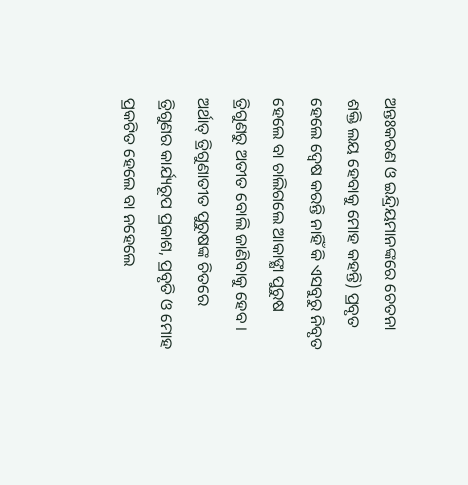ଅନ୍ତଃକରଣ ଓ ଇନ୍ଦ୍ରିୟମାନଙ୍କରେ ଚେତନା ଶକ୍ତି ଲୟ ହେବାକୁ ମୋହ କହନ୍ତି) ପ୍ରବୃତ ହେଲେ ଦ୍ୱେଷ କରନ୍ତି ନାହିଁ କି ଏସବୁରୁ ନିବୃତ ହେଲେ ବା ଚାଲିଗଲେ ଆକାଙ୍କ୍ଷା ପୁରୁଷ ତ୍ରିଗୁଣରୁ ଅତୀତ ବୋଲି ଜାଣିବାକୁ ହେବ । ଅର୍ଥାତ୍ ତ୍ରିଗୁଣାତୀତ ପୁରୁଷଙ୍କ ଚିତରେ ତ୍ରିଗୁଣର କାର୍ଯ୍ୟରୂପ ପ୍ରକାଶ, ପ୍ରବୃତି ଓ ମୋହ ପ୍ରକଟିତ ହେଲେ ବା ନହେଲେ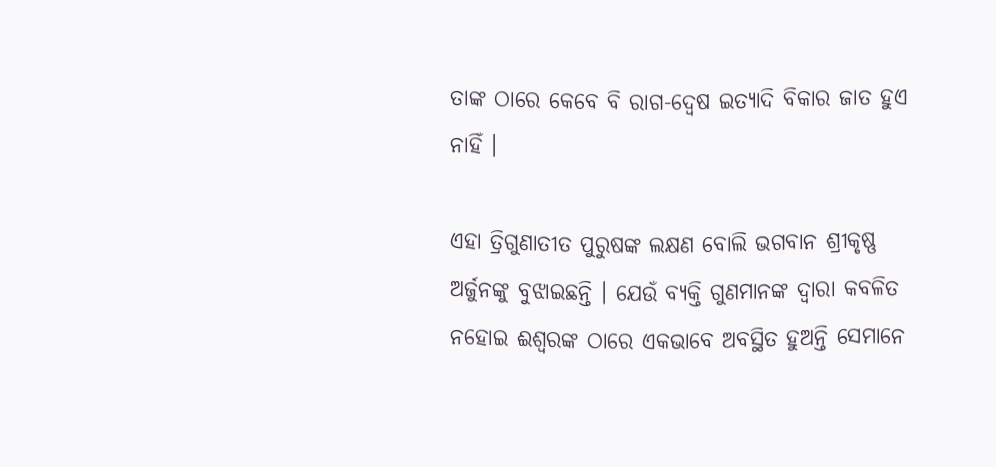ତାଙ୍କ ଠାରେ କେବେ ବି ରାଗ-ଦ୍ୱେଷ ଇତ୍ୟାଦି ବିକାର ଜାତ ହୁଏ ନାହିଁ ।

ଏହା ତ୍ରିଗୁଣାତୀତ ପୁରୁଷଙ୍କ ଲକ୍ଷଣ ବୋଲି ଭଗବାନ ଶ୍ରୀକୃଷ୍ଣ ଅର୍ଜୁନଙ୍କୁ ବୁଝାଇଛନ୍ତି । ଯେଉଁ ବ୍ୟକ୍ତି ଗୁଣମାନଙ୍କ ଦ୍ୱାରା କବଳିତ ନହୋଇ ଈଶ୍ୱରଙ୍କ ଠାରେ ଏକଭାବେ ଅବସ୍ଥିତ ହୁଅନ୍ତି ସେମାନେ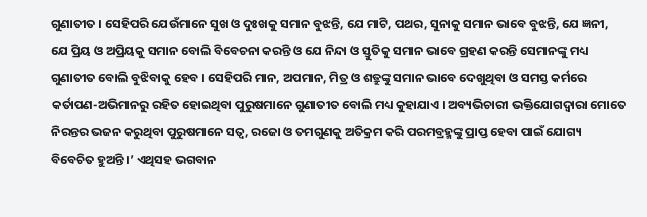ଗୁଣାତୀତ । ସେହିପରି ଯେଉଁମାନେ ସୁଖ ଓ ଦୁଃଖକୁ ସମାନ ବୁଝନ୍ତି, ଯେ ମାଟି, ପଥର, ସୁନାକୁ ସମାନ ଭାବେ ବୁଝନ୍ତି, ଯେ ଜ୍ଞନୀ, ଯେ ପ୍ରିୟ ଓ ଅପ୍ରିୟକୁ ସମାନ ବୋଲି ବିବେଚନା କରନ୍ତି ଓ ଯେ ନିନ୍ଦା ଓ ସ୍ତୁତିକୁ ସମାନ ଭାବେ ଗ୍ରହଣ କରନ୍ତି ସେମାନଙ୍କୁ ମଧ୍ୟ ଗୁଣାତୀତ ବୋଲି ବୁଝିବାକୁ ହେବ । ସେହିପରି ମାନ, ଅପମାନ, ମିତ୍ର ଓ ଶତ୍ରୁଙ୍କୁ ସମାନ ଭାବେ ଦେଖୁଥିବା ଓ ସମସ୍ତ କର୍ମରେ କର୍ତାପଣ-ଅଭିମାନରୁ ରହିତ ହୋଇଥିବା ପୁରୁଷମାନେ ଗୁଣାତୀତ ବୋଲି ମଧ୍ୟ କୁହାଯାଏ । ଅବ୍ୟଭିଚାରୀ ଭକ୍ତିଯୋଗଦ୍ୱାରା ମୋତେ ନିରନ୍ତର ଭଜନ କରୁଥିବା ପୁରୁଷମାନେ ସତ୍ୱ, ରଜୋ ଓ ତମଗୁଣକୁ ଅତିକ୍ରମ କରି ପରମବ୍ରହ୍ମଙ୍କୁ ପ୍ରାପ୍ତ ହେବା ପାଇଁ ଯୋଗ୍ୟ ବିବେଚିତ ହୁଅନ୍ତି ।’ ଏଥିସହ ଭଗବାନ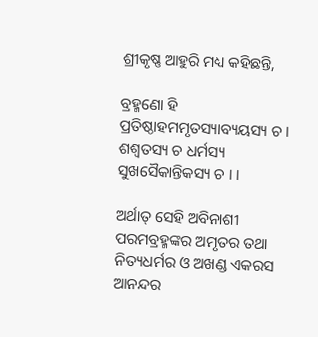ଶ୍ରୀକୃଷ୍ଣ ଆହୁରି ମଧ୍ୟ କହିଛନ୍ତି,

ବ୍ରହ୍ମଣୋ ହି ପ୍ରତିଷ୍ଠାହମମୃତସ୍ୟାବ୍ୟୟସ୍ୟ ଚ ।
ଶଶ୍ୱତସ୍ୟ ଚ ଧର୍ମସ୍ୟ ସୁଖସୈକାନ୍ତିକସ୍ୟ ଚ । ।

ଅର୍ଥାତ୍ ସେହି ଅବିନାଶୀ ପରମବ୍ରହ୍ମଙ୍କର ଅମୃତର ତଥା ନିତ୍ୟଧର୍ମର ଓ ଅଖଣ୍ଡ ଏକରସ ଆନନ୍ଦର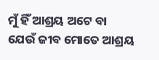ମୁଁ ହିଁ ଆଶ୍ରୟ ଅଟେ ବା ଯେଉଁ ଜୀବ ମୋତେ ଆଶ୍ରୟ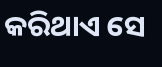କରିଥାଏ ସେ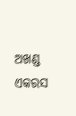ଅଖଣ୍ଡ ଏକରସ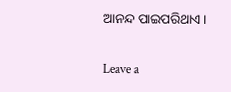ଆନନ୍ଦ ପାଇପରିଥାଏ ।

Leave a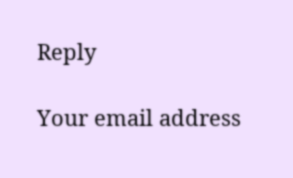Reply

Your email address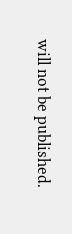will not be published.